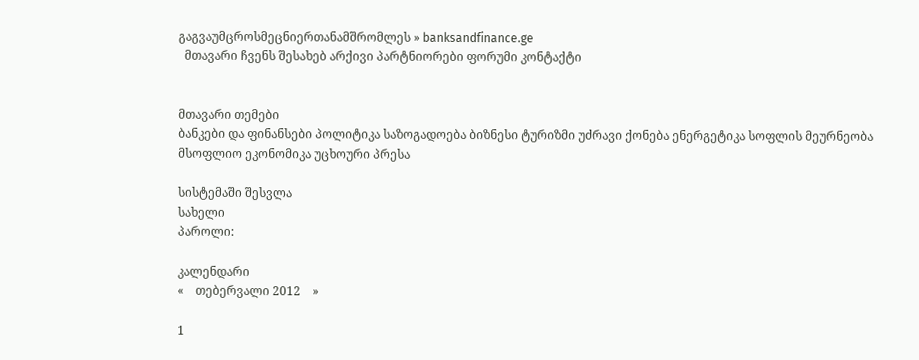გაგვაუმცროსმეცნიერთანამშრომლეს » banksandfinance.ge
  მთავარი ჩვენს შესახებ არქივი პარტნიორები ფორუმი კონტაქტი


მთავარი თემები
ბანკები და ფინანსები პოლიტიკა საზოგადოება ბიზნესი ტურიზმი უძრავი ქონება ენერგეტიკა სოფლის მეურნეობა მსოფლიო ეკონომიკა უცხოური პრესა

სისტემაში შესვლა
სახელი
პაროლი:

კალენდარი
«    თებერვალი 2012    »

1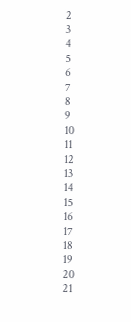2
3
4
5
6
7
8
9
10
11
12
13
14
15
16
17
18
19
20
21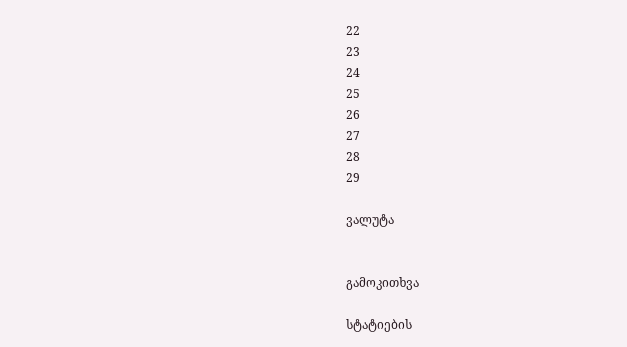22
23
24
25
26
27
28
29

ვალუტა


გამოკითხვა

სტატიების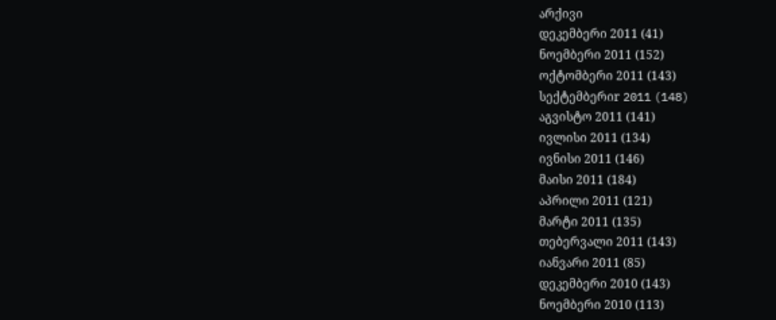არქივი
დეკემბერი 2011 (41)
ნოემბერი 2011 (152)
ოქტომბერი 2011 (143)
სექტემბერიr 2011 (148)
აგვისტო 2011 (141)
ივლისი 2011 (134)
ივნისი 2011 (146)
მაისი 2011 (184)
აპრილი 2011 (121)
მარტი 2011 (135)
თებერვალი 2011 (143)
იანვარი 2011 (85)
დეკემბერი 2010 (143)
ნოემბერი 2010 (113)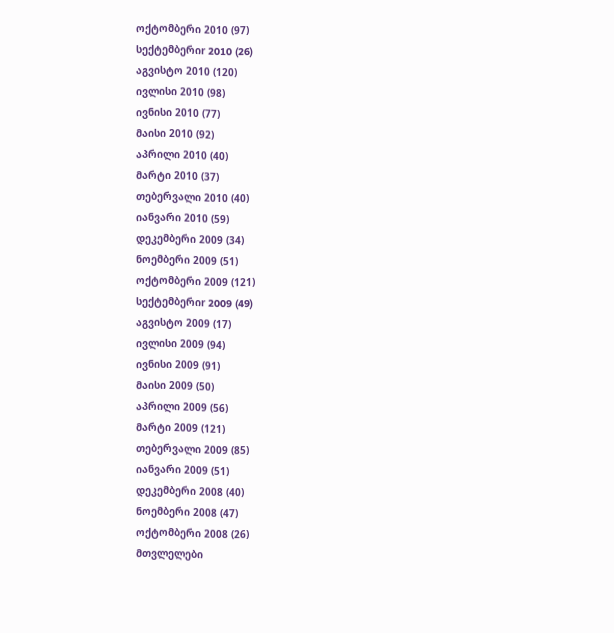ოქტომბერი 2010 (97)
სექტემბერიr 2010 (26)
აგვისტო 2010 (120)
ივლისი 2010 (98)
ივნისი 2010 (77)
მაისი 2010 (92)
აპრილი 2010 (40)
მარტი 2010 (37)
თებერვალი 2010 (40)
იანვარი 2010 (59)
დეკემბერი 2009 (34)
ნოემბერი 2009 (51)
ოქტომბერი 2009 (121)
სექტემბერიr 2009 (49)
აგვისტო 2009 (17)
ივლისი 2009 (94)
ივნისი 2009 (91)
მაისი 2009 (50)
აპრილი 2009 (56)
მარტი 2009 (121)
თებერვალი 2009 (85)
იანვარი 2009 (51)
დეკემბერი 2008 (40)
ნოემბერი 2008 (47)
ოქტომბერი 2008 (26)
მთვლელები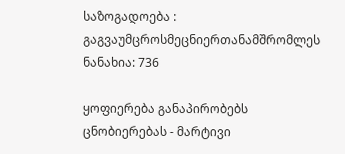საზოგადოება : გაგვაუმცროსმეცნიერთანამშრომლეს
ნანახია: 736

ყოფიერება განაპირობებს ცნობიერებას - მარტივი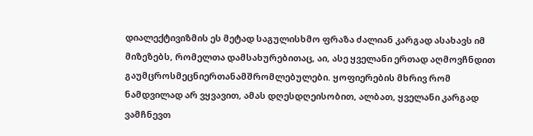დიალექტივიზმის ეს მეტად საგულისხმო ფრაზა ძალიან კარგად ასახავს იმ მიზეზებს, რომელთა დამსახურებითაც, აი, ასე ყველანი ერთად აღმოვჩნდით გაუმცროსმეცნიერთანამშრომლებულები. ყოფიერების მხრივ რომ ნამდვილად არ ვყვავით, ამას დღესდღეისობით, ალბათ, ყველანი კარგად ვამჩნევთ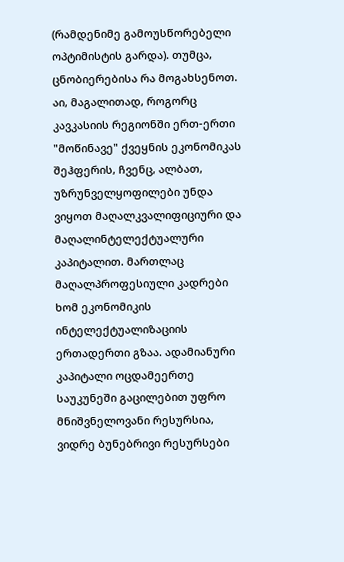(რამდენიმე გამოუსწორებელი ოპტიმისტის გარდა). თუმცა, ცნობიერებისა რა მოგახსენოთ. აი, მაგალითად, როგორც კავკასიის რეგიონში ერთ-ერთი "მოწინავე" ქვეყნის ეკონომიკას შეჰფერის, ჩვენც, ალბათ, უზრუნველყოფილები უნდა ვიყოთ მაღალკვალიფიციური და მაღალინტელექტუალური კაპიტალით. მართლაც მაღალპროფესიული კადრები ხომ ეკონომიკის ინტელექტუალიზაციის ერთადერთი გზაა. ადამიანური კაპიტალი ოცდამეერთე საუკუნეში გაცილებით უფრო მნიშვნელოვანი რესურსია, ვიდრე ბუნებრივი რესურსები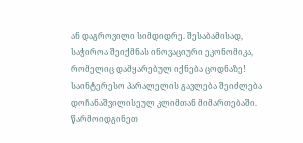ან დაგროვილი სიმდიდრე. შესაბამისად, საჭიროა შეიქმნას ინოვაციური ეკონომიკა, რომელიც დამყარებულ იქნება ცოდნაზე! საინტერესო პარალელის გავლება შეიძლება დოჩანაშვილისეულ კლიმთან მიმართებაში. წარმოიდგინეთ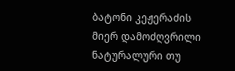ბატონი კეჟერაძის მიერ დამოძღვრილი ნატურალური თუ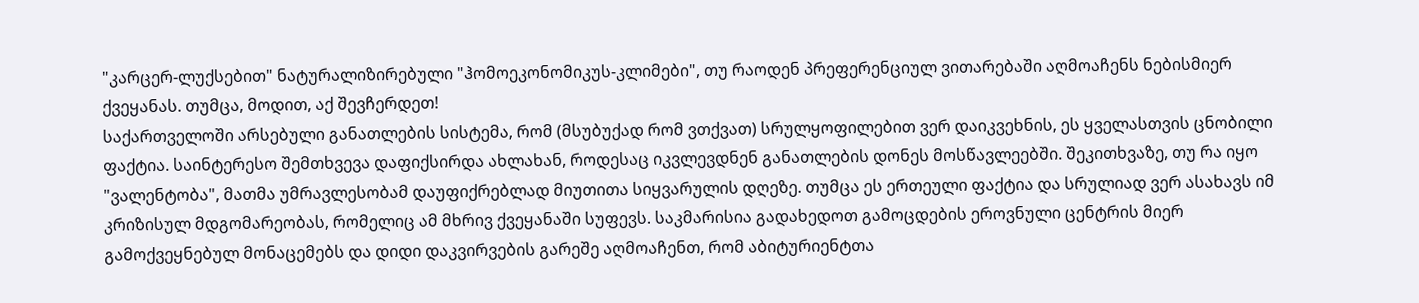"კარცერ-ლუქსებით" ნატურალიზირებული "ჰომოეკონომიკუს-კლიმები", თუ რაოდენ პრეფერენციულ ვითარებაში აღმოაჩენს ნებისმიერ ქვეყანას. თუმცა, მოდით, აქ შევჩერდეთ!
საქართველოში არსებული განათლების სისტემა, რომ (მსუბუქად რომ ვთქვათ) სრულყოფილებით ვერ დაიკვეხნის, ეს ყველასთვის ცნობილი ფაქტია. საინტერესო შემთხვევა დაფიქსირდა ახლახან, როდესაც იკვლევდნენ განათლების დონეს მოსწავლეებში. შეკითხვაზე, თუ რა იყო "ვალენტობა", მათმა უმრავლესობამ დაუფიქრებლად მიუთითა სიყვარულის დღეზე. თუმცა ეს ერთეული ფაქტია და სრულიად ვერ ასახავს იმ კრიზისულ მდგომარეობას, რომელიც ამ მხრივ ქვეყანაში სუფევს. საკმარისია გადახედოთ გამოცდების ეროვნული ცენტრის მიერ გამოქვეყნებულ მონაცემებს და დიდი დაკვირვების გარეშე აღმოაჩენთ, რომ აბიტურიენტთა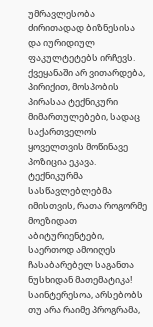უმრავლესობა ძირითადად ბიზნესისა და იურიდიულ ფაკულტეტებს ირჩევს. ქვეყანაში არ ვითარდება, პირიქით, მოსპობის პირასაა ტექნიკური მიმართულებები, სადაც საქართველოს ყოველთვის მოწინავე პოზიცია ეკავა. ტექნიკურმა სასწავლებლებმა იმისთვის, რათა როგორმე მოეზიდათ აბიტურიენტები, საერთოდ ამოიღეს ჩასაბარებელ საგანთა ნუსხიდან მათემატიკა! საინტერესოა, არსებობს თუ არა რაიმე პროგრამა,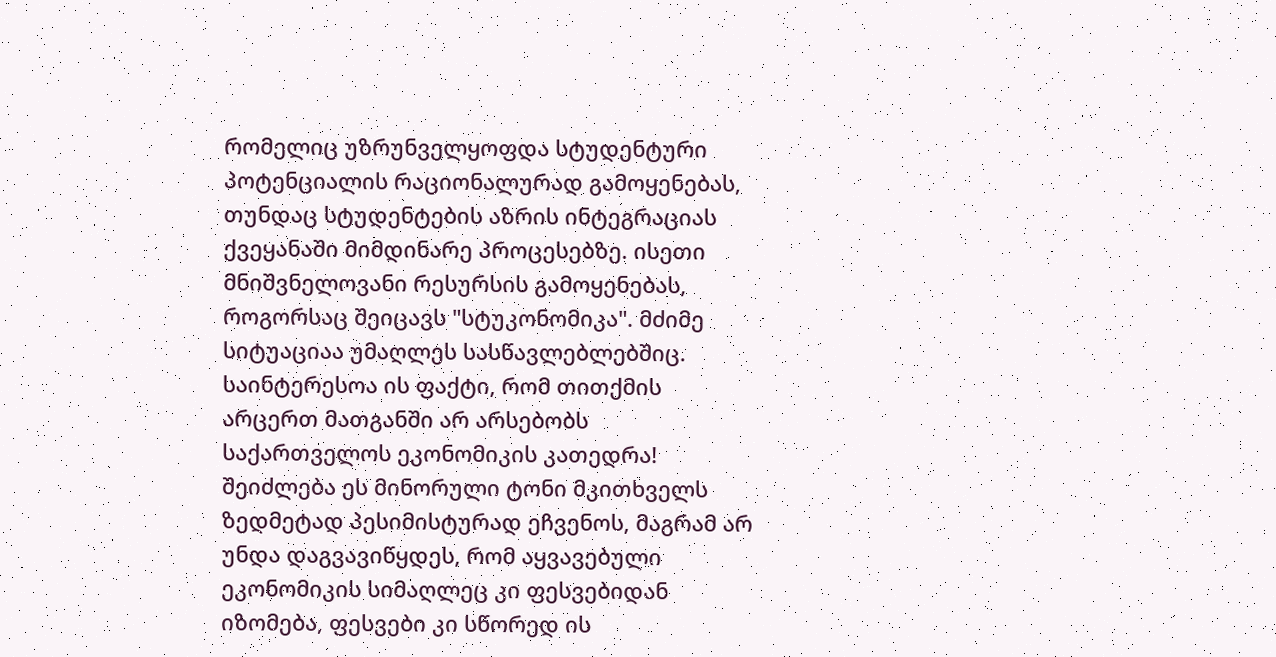რომელიც უზრუნველყოფდა სტუდენტური პოტენციალის რაციონალურად გამოყენებას, თუნდაც სტუდენტების აზრის ინტეგრაციას ქვეყანაში მიმდინარე პროცესებზე. ისეთი მნიშვნელოვანი რესურსის გამოყენებას, როგორსაც შეიცავს "სტუკონომიკა". მძიმე სიტუაციაა უმაღლეს სასწავლებლებშიც. საინტერესოა ის ფაქტი, რომ თითქმის არცერთ მათგანში არ არსებობს საქართველოს ეკონომიკის კათედრა!
შეიძლება ეს მინორული ტონი მკითხველს ზედმეტად პესიმისტურად ეჩვენოს, მაგრამ არ უნდა დაგვავიწყდეს, რომ აყვავებული ეკონომიკის სიმაღლეც კი ფესვებიდან იზომება, ფესვები კი სწორედ ის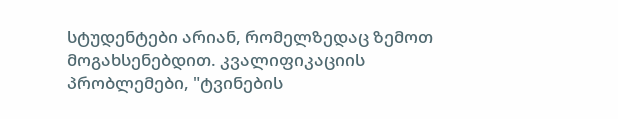სტუდენტები არიან, რომელზედაც ზემოთ მოგახსენებდით. კვალიფიკაციის პრობლემები, "ტვინების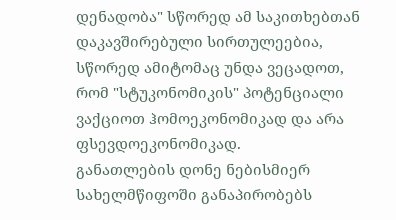დენადობა" სწორედ ამ საკითხებთან დაკავშირებული სირთულეებია, სწორედ ამიტომაც უნდა ვეცადოთ, რომ "სტუკონომიკის" პოტენციალი ვაქციოთ ჰომოეკონომიკად და არა ფსევდოეკონომიკად.
განათლების დონე ნებისმიერ სახელმწიფოში განაპირობებს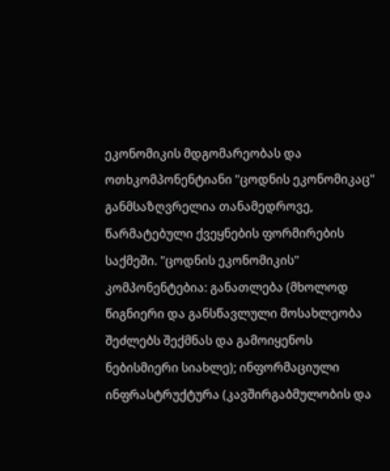ეკონომიკის მდგომარეობას და ოთხკომპონენტიანი "ცოდნის ეკონომიკაც" განმსაზღვრელია თანამედროვე, წარმატებული ქვეყნების ფორმირების საქმეში. "ცოდნის ეკონომიკის" კომპონენტებია: განათლება (მხოლოდ წიგნიერი და განსწავლული მოსახლეობა შეძლებს შექმნას და გამოიყენოს ნებისმიერი სიახლე); ინფორმაციული ინფრასტრუქტურა (კავშირგაბმულობის და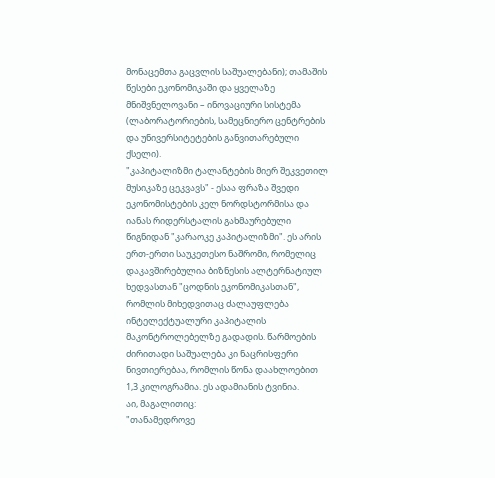მონაცემთა გაცვლის საშუალებანი); თამაშის წესები ეკონომიკაში და ყველაზე მნიშვნელოვანი – ინოვაციური სისტემა (ლაბორატორიების, სამეცნიერო ცენტრების და უნივერსიტეტების განვითარებული ქსელი).
"კაპიტალიზმი ტალანტების მიერ შეკვეთილ მუსიკაზე ცეკვავს" - ესაა ფრაზა შვედი ეკონომისტების კელ ნორდსტორმისა და იანას რიდერსტალის გახმაურებული წიგნიდან "კარაოკე კაპიტალიზმი". ეს არის ერთ-ერთი საუკეთესო ნაშრომი, რომელიც დაკავშირებულია ბიზნესის ალტერნატიულ ხედვასთან "ცოდნის ეკონომიკასთან", რომლის მიხედვითაც ძალაუფლება ინტელექტუალური კაპიტალის მაკონტროლებელზე გადადის. წარმოების ძირითადი საშუალება კი ნაცრისფერი ნივთიერებაა, რომლის წონა დაახლოებით 1,3 კილოგრამია. ეს ადამიანის ტვინია.
აი, მაგალითიც:
"თანამედროვე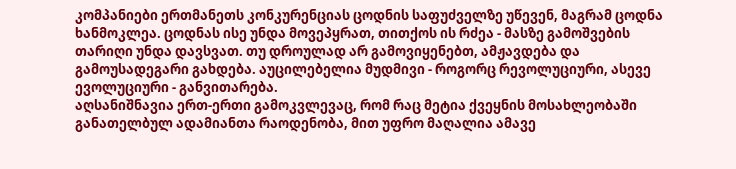კომპანიები ერთმანეთს კონკურენციას ცოდნის საფუძველზე უწევენ, მაგრამ ცოდნა ხანმოკლეა. ცოდნას ისე უნდა მოვეპყრათ, თითქოს ის რძეა - მასზე გამოშვების თარიღი უნდა დავსვათ. თუ დროულად არ გამოვიყენებთ, ამჟავდება და გამოუსადეგარი გახდება. აუცილებელია მუდმივი - როგორც რევოლუციური, ასევე ევოლუციური - განვითარება.
აღსანიშნავია ერთ-ერთი გამოკვლევაც, რომ რაც მეტია ქვეყნის მოსახლეობაში განათელბულ ადამიანთა რაოდენობა, მით უფრო მაღალია ამავე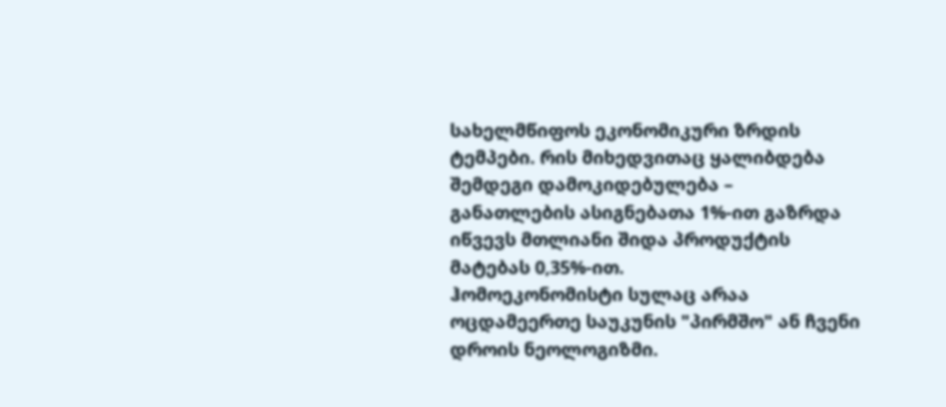სახელმწიფოს ეკონომიკური ზრდის ტემპები. რის მიხედვითაც ყალიბდება შემდეგი დამოკიდებულება – განათლების ასიგნებათა 1%-ით გაზრდა იწვევს მთლიანი შიდა პროდუქტის მატებას 0,35%-ით.
ჰომოეკონომისტი სულაც არაა ოცდამეერთე საუკუნის "პირმშო" ან ჩვენი დროის ნეოლოგიზმი.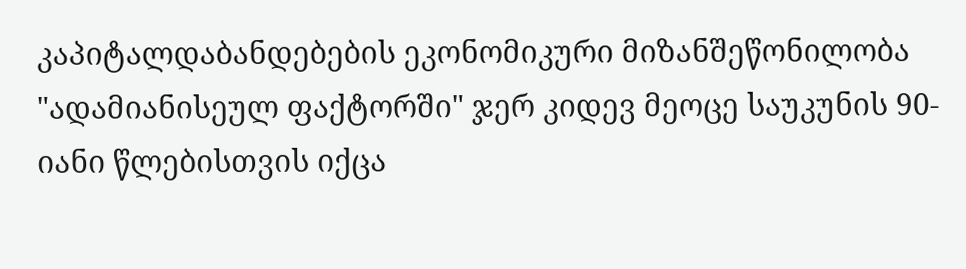კაპიტალდაბანდებების ეკონომიკური მიზანშეწონილობა "ადამიანისეულ ფაქტორში" ჯერ კიდევ მეოცე საუკუნის 90-იანი წლებისთვის იქცა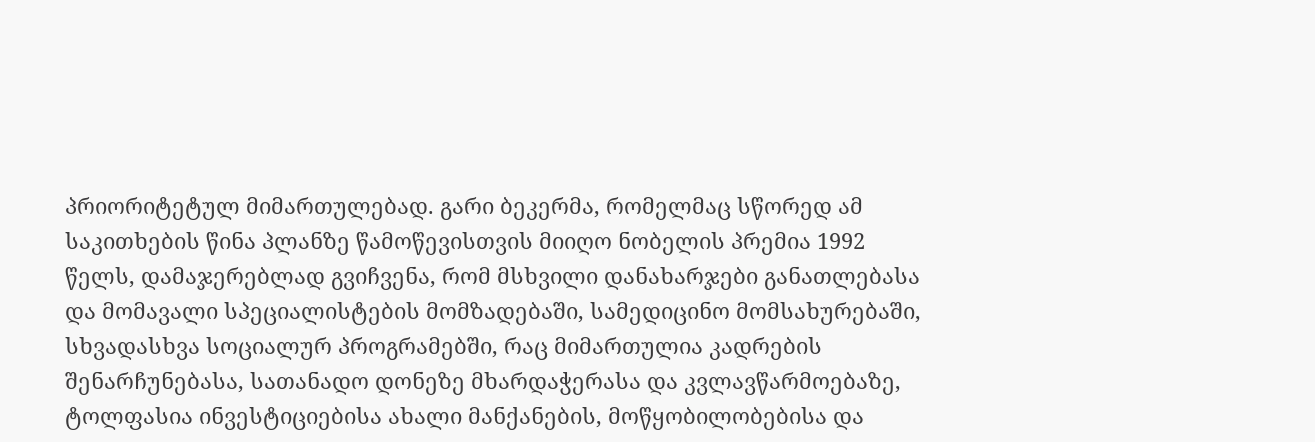პრიორიტეტულ მიმართულებად. გარი ბეკერმა, რომელმაც სწორედ ამ საკითხების წინა პლანზე წამოწევისთვის მიიღო ნობელის პრემია 1992 წელს, დამაჯერებლად გვიჩვენა, რომ მსხვილი დანახარჯები განათლებასა და მომავალი სპეციალისტების მომზადებაში, სამედიცინო მომსახურებაში, სხვადასხვა სოციალურ პროგრამებში, რაც მიმართულია კადრების შენარჩუნებასა, სათანადო დონეზე მხარდაჭერასა და კვლავწარმოებაზე, ტოლფასია ინვესტიციებისა ახალი მანქანების, მოწყობილობებისა და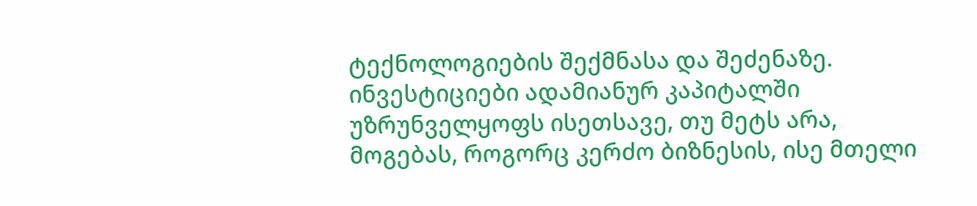ტექნოლოგიების შექმნასა და შეძენაზე. ინვესტიციები ადამიანურ კაპიტალში უზრუნველყოფს ისეთსავე, თუ მეტს არა, მოგებას, როგორც კერძო ბიზნესის, ისე მთელი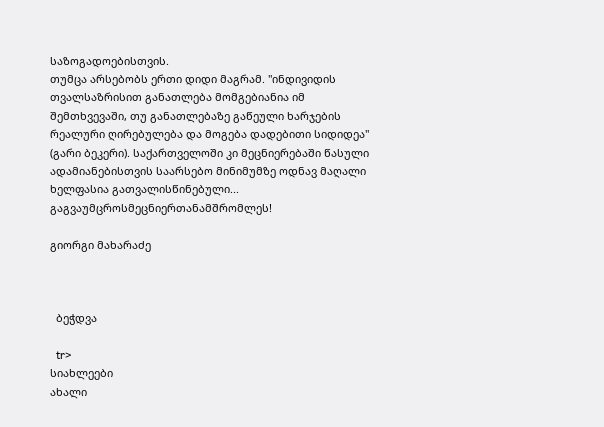საზოგადოებისთვის.
თუმცა არსებობს ერთი დიდი მაგრამ. "ინდივიდის თვალსაზრისით განათლება მომგებიანია იმ შემთხვევაში, თუ განათლებაზე გაწეული ხარჯების რეალური ღირებულება და მოგება დადებითი სიდიდეა" (გარი ბეკერი). საქართველოში კი მეცნიერებაში წასული ადამიანებისთვის საარსებო მინიმუმზე ოდნავ მაღალი ხელფასია გათვალისწინებული...
გაგვაუმცროსმეცნიერთანამშრომლეს!

გიორგი მახარაძე



  ბეჭდვა

  tr>
სიახლეები
ახალი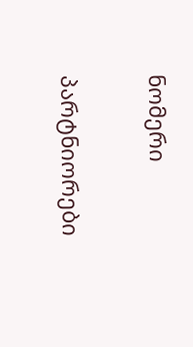ნომერი

პარტნიორები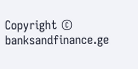Copyright © banksandfinance.ge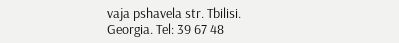vaja pshavela str. Tbilisi. Georgia. Tel: 39 67 48